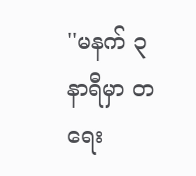''မနက် ၃ နာရီမှာ တရေး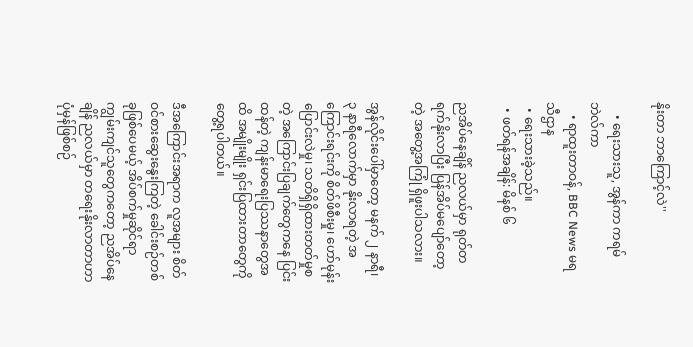နိုးတာ ဘာကြောင့်လဲ''

    • ရေးသားသူ, အွန်ကာ ကရမ်ဘဲလ်ကာ
    • ရာထူးတာဝန်, BBC News မရသီဌာန
  • ရေးသားခဲ့သည်။
  • ဖတ်ရန်အချိန်: မိနစ် ၆

ညအိပ်နေချိန် ညလယ်မှာ ရုတ်တရက်နိုးလာပြီး ပြန်အိပ်မပျော်တော့တဲ့ အတွေ့အကြုံ ရှိဖူးပါသလား။

အွန်လိုင်းပေါ်မှာတော့ မနက် ၂ နာရီ၊ ၃ နာရီလောက်မှာ နိုးလာရတဲ့ အကြောင်းရင်းကို စိတ်ဖိစီးမှု၊ ဟော်မုန်းပြောင်းလဲမှု၊ သတိရှိရှိထားတတ်မှုစတဲ့ အကြောင်းပြချက်တွေကနေ ပြင်းထန်တဲ့ ကျန်းမာရေးပြဿနာတွေအထိ အမျိုးမျိုး ရှင်းပြထားတာတွေကို တွေ့ရပါတယ်။

ဒီအကြောင်းအရာက လူအများ စိတ်ဝင်စားဆွေးနွေးကြတဲ့ ခေါင်းစဉ်တစ်ခုဖြစ်ပေမယ့် အိပ်စက်မှုဆိုင်ရာ ကျွမ်းကျင်သူတွေကတော့ ညအိပ်နေချိန် ညလယ်မှာ တရေးနိုးလာတာဟာ ပုံမှန်ဖြစ်စဉ်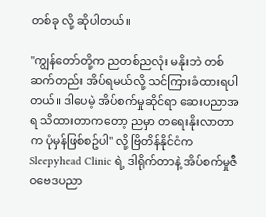တစ်ခု လို့ ဆိုပါတယ်။

"ကျွန်တော်တို့က ညတစ်ညလုံး မနိုးဘဲ တစ်ဆက်တည်း အိပ်ရမယ်လို့ သင်ကြားခံထားရပါတယ်။ ဒါပေမဲ့ အိပ်စက်မှုဆိုင်ရာ ဆေးပညာအရ သိထားတာကတော့ ညမှာ တရေးနိုးလာတာက ပုံမှန်ဖြစ်စဥ်ပါ" လို့ ဗြိတိန်နိုင်ငံက Sleepyhead Clinic ရဲ့ ဒါရိုက်တာနဲ့ အိပ်စက်မှုဇီဝဗေဒပညာ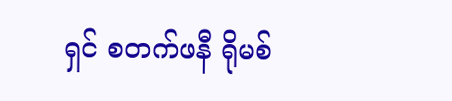ရှင် စတက်ဖနီ ရိုမစ်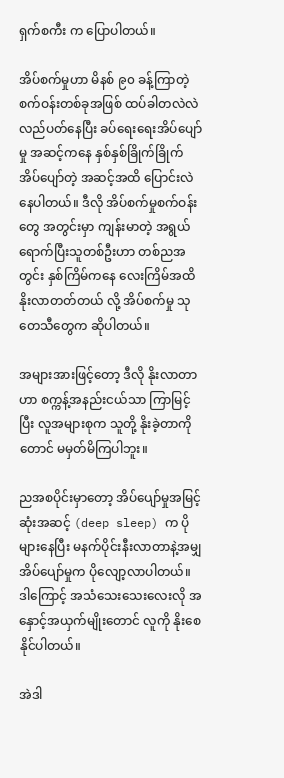ရှက်စကီး က ပြောပါတယ်။

အိပ်စက်မှုဟာ မိနစ် ၉၀ ခန့်ကြာတဲ့ စက်ဝန်းတစ်ခုအဖြစ် ထပ်ခါတလဲလဲ လည်ပတ်နေပြီး ခပ်ရေးရေးအိပ်ပျော်မှု အဆင့်ကနေ နှစ်နှစ်ခြိုက်ခြိုက် အိပ်ပျော်တဲ့ အဆင့်အထိ ပြောင်းလဲနေပါတယ်။ ဒီလို အိပ်စက်မှုစက်ဝန်းတွေ အတွင်းမှာ ကျန်းမာတဲ့ အရွယ်ရောက်ပြီးသူတစ်ဦးဟာ တစ်ညအတွင်း နှစ်ကြိမ်ကနေ လေးကြိမ်အထိ နိုးလာတတ်တယ် လို့ အိပ်စက်မှု သုတေသီတွေက ဆိုပါတယ်။

အများအားဖြင့်တော့ ဒီလို နိုးလာတာဟာ စက္ကန့်အနည်းငယ်သာ ကြာမြင့်ပြီး လူအများစုက သူတို့ နိုးခဲ့တာကိုတောင် မမှတ်မိကြပါဘူး။

ညအစပိုင်းမှာတော့ အိပ်ပျော်မှုအမြင့်ဆုံးအဆင့် (deep sleep) က ပိုများနေပြီး မနက်ပိုင်းနီးလာတာနဲ့အမျှ အိပ်ပျော်မှုက ပိုလျော့လာပါတယ်။ ဒါကြောင့် အသံသေးသေးလေးလို အနှောင့်အယှက်မျိုးတောင် လူကို နိုးစေနိုင်ပါတယ်။

အဲဒါ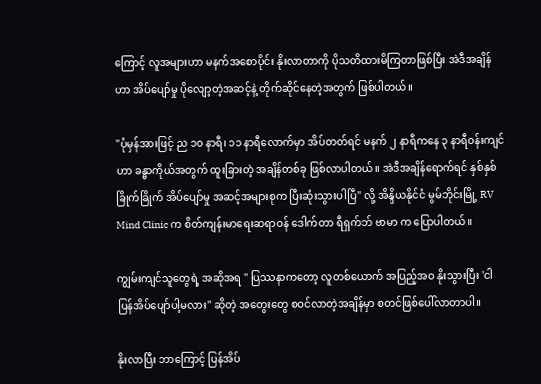ကြောင့် လူအများဟာ မနက်အစောပိုင်း နိုးလာတာကို ပိုသတိထားမိကြတာဖြစ်ပြီး အဲဒီအချိန်ဟာ အိပ်ပျော်မှု ပိုလျော့တဲ့အဆင့်နဲ့ တိုက်ဆိုင်နေတဲ့အတွက် ဖြစ်ပါတယ်။

"ပုံမှန်အားဖြင့် ည ၁၀ နာရီ၊ ၁၁ နာရီလောက်မှာ အိပ်တတ်ရင် မနက် ၂ နာရီကနေ ၃ နာရီဝန်းကျင်ဟာ ခန္ဓာကိုယ်အတွက် ထူးခြားတဲ့ အချိန်တစ်ခု ဖြစ်လာပါတယ်။ အဲဒီအချိန်ရောက်ရင် နှစ်နှစ်ခြိုက်ခြိုက် အိပ်ပျော်မှု အဆင့်အများစုက ပြီးဆုံးသွားပါပြီ" လို့ အိန္ဒိယနိုင်ငံ မွမ်ဘိုင်းမြို့ RV Mind Clinic က စိတ်ကျန်းမာရေးဆရာဝန် ဒေါက်တာ ရီရှက်ဘ် ဗာမာ က ပြောပါတယ်။

ကျွမ်းကျင်သူတွေရဲ့ အဆိုအရ '' ပြဿနာကတော့ လူတစ်ယောက် အပြည့်အဝ နိုးသွားပြီး 'ငါ ပြန်အိပ်ပျော်ပါ့မလား'' ဆိုတဲ့ အတွေးတွေ စဝင်လာတဲ့အချိန်မှာ စတင်ဖြစ်ပေါ်လာတာပါ။

နိုးလာပြီး ဘာကြောင့် ပြန်အိပ်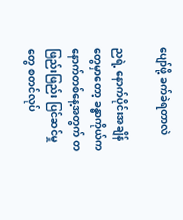ပျော်ဖို့ ခက်ခဲရတာလဲ

ညရဲ့ နောက်ပိုင်းအချိန်တွေမှာတော့ ခန္ဓာကိုယ်က နောက်တစ်နေ့အတွက် တဖြည်းဖြည်း ပြင်ဆင်မှုတွေ စတင်လုပ်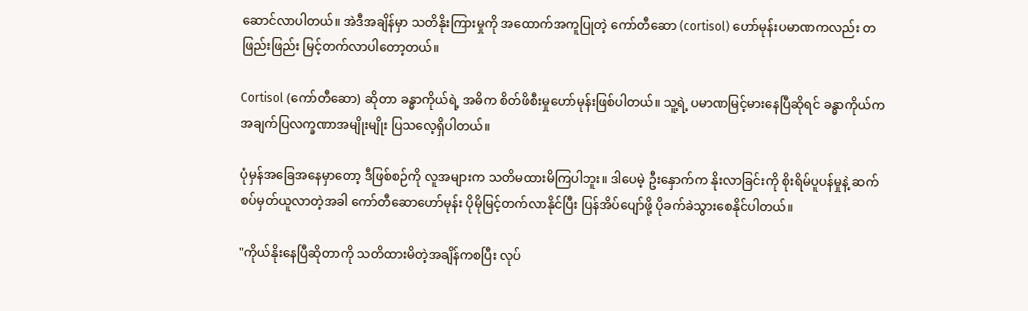ဆောင်လာပါတယ်။ အဲဒီအချိန်မှာ သတိနိုးကြားမှုကို အထောက်အကူပြုတဲ့ ကော်တီဆော (cortisol) ဟော်မုန်းပမာဏကလည်း တဖြည်းဖြည်း မြင့်တက်လာပါတော့တယ်။

Cortisol (ကော်တီဆော) ဆိုတာ ခန္ဓာကိုယ်ရဲ့ အဓိက စိတ်ဖိစီးမှုဟော်မုန်းဖြစ်ပါတယ်။ သူ့ရဲ့ ပမာဏမြင့်မားနေပြီဆိုရင် ခန္ဓာကိုယ်က အချက်ပြလက္ခဏာအမျိုးမျိုး ပြသလေ့ရှိပါတယ်။

ပုံမှန်အခြေအနေမှာတော့ ဒီဖြစ်စဉ်ကို လူအများက သတိမထားမိကြပါဘူး။ ဒါပေမဲ့ ဦးနှောက်က နိုးလာခြင်းကို စိုးရိမ်ပူပန်မှုနဲ့ ဆက်စပ်မှတ်ယူလာတဲ့အခါ ကော်တီဆောဟော်မုန်း ပိုမိုမြင့်တက်လာနိုင်ပြီး ပြန်အိပ်ပျော်ဖို့ ပိုခက်ခဲသွားစေနိုင်ပါတယ်။

"ကိုယ်နိုးနေပြီဆိုတာကို သတိထားမိတဲ့အချိန်ကစပြီး လုပ်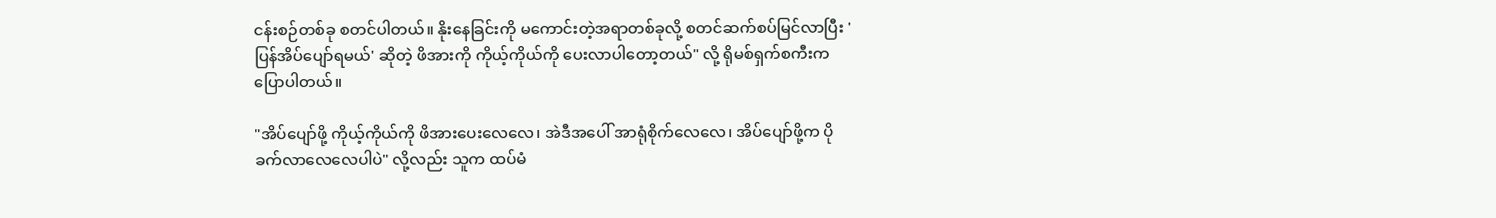ငန်းစဉ်တစ်ခု စတင်ပါတယ်။ နိုးနေခြင်းကို မကောင်းတဲ့အရာတစ်ခုလို့ စတင်ဆက်စပ်မြင်လာပြီး 'ပြန်အိပ်ပျော်ရမယ်' ဆိုတဲ့ ဖိအားကို ကိုယ့်ကိုယ်ကို ပေးလာပါတော့တယ်" လို့ ရိုမစ်ရှက်စကီးက ပြောပါတယ်။

"အိပ်ပျော်ဖို့ ကိုယ့်ကိုယ်ကို ဖိအားပေးလေလေ၊ အဲဒီအပေါ် အာရုံစိုက်လေလေ၊ အိပ်ပျော်ဖို့က ပိုခက်လာလေလေပါပဲ" လို့လည်း သူက ထပ်မံ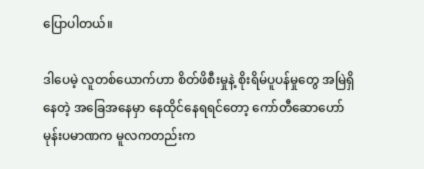ပြောပါတယ်။

ဒါပေမဲ့ လူတစ်ယောက်ဟာ စိတ်ဖိစီးမှုနဲ့ စိုးရိမ်ပူပန်မှုတွေ အမြဲရှိနေတဲ့ အခြေအနေမှာ နေထိုင်နေရရင်တော့ ကော်တီဆောဟော်မုန်းပမာဏက မူလကတည်းက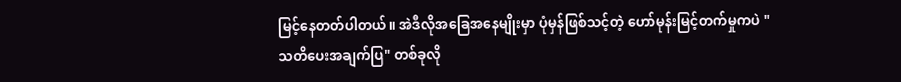မြင့်နေတတ်ပါတယ်။ အဲဒီလိုအခြေအနေမျိုးမှာ ပုံမှန်ဖြစ်သင့်တဲ့ ဟော်မုန်းမြင့်တက်မှုကပဲ "သတိပေးအချက်ပြ" တစ်ခုလို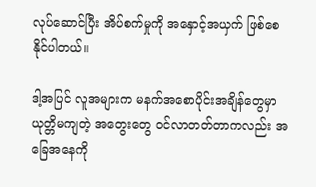လုပ်ဆောင်ပြီး အိပ်စက်မှုကို အနှောင့်အယှက် ဖြစ်စေနိုင်ပါတယ်။

ဒါ့အပြင် လူအများက မနက်အစောပိုင်းအချိန်တွေမှာ ယုတ္တိမကျတဲ့ အတွေးတွေ ဝင်လာတတ်တာကလည်း အခြေအနေကို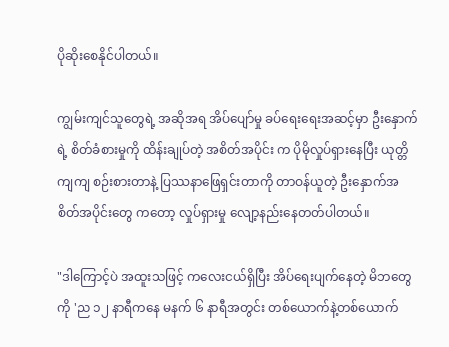ပိုဆိုးစေနိုင်ပါတယ်။

ကျွမ်းကျင်သူတွေရဲ့ အဆိုအရ အိပ်ပျော်မှု ခပ်ရေးရေးအဆင့်မှာ ဦးနှောက်ရဲ့ စိတ်ခံစားမှုကို ထိန်းချုပ်တဲ့ အစိတ်အပိုင်း က ပိုမိုလှုပ်ရှားနေပြီး ယုတ္တိကျကျ စဉ်းစားတာနဲ့ ပြဿနာဖြေရှင်းတာကို တာဝန်ယူတဲ့ ဦးနှောက်အစိတ်အပိုင်းတွေ ကတော့ လှုပ်ရှားမှု လျော့နည်းနေတတ်ပါတယ်။

"ဒါကြောင့်ပဲ အထူးသဖြင့် ကလေးငယ်ရှိပြီး အိပ်ရေးပျက်နေတဲ့ မိဘတွေကို 'ည ၁၂ နာရီကနေ မနက် ၆ နာရီအတွင်း တစ်ယောက်နဲ့တစ်ယောက်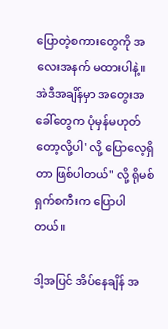ပြောတဲ့စကားတွေကို အလေးအနက် မထားပါနဲ့။ အဲဒီအချိန်မှာ အတွေးအခေါ်တွေက ပုံမှန်မဟုတ်တော့လို့ပါ' လို့ ပြောလေ့ရှိတာ ဖြစ်ပါတယ်" လို့ ရိုမစ်ရှက်စကီးက ပြောပါတယ်။

ဒါ့အပြင် အိပ်နေချိန် အ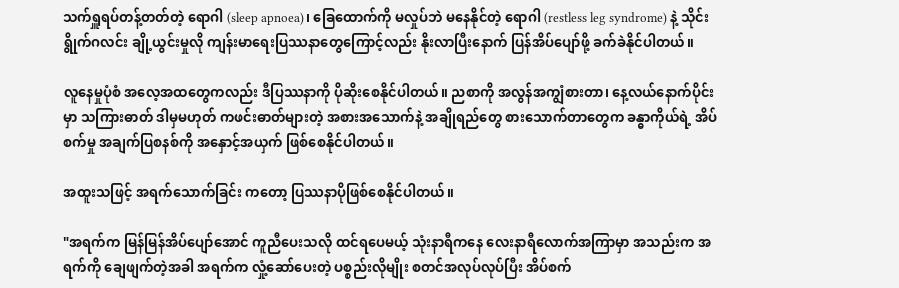သက်ရှူရပ်တန့်တတ်တဲ့ ရောဂါ (sleep apnoea)၊ ခြေထောက်ကို မလှုပ်ဘဲ မနေနိုင်တဲ့ ရောဂါ (restless leg syndrome) နဲ့ သိုင်းရွိုက်ဂလင်း ချို့ယွင်းမှုလို ကျန်းမာရေးပြဿနာတွေကြောင့်လည်း နိုးလာပြီးနောက် ပြန်အိပ်ပျော်ဖို့ ခက်ခဲနိုင်ပါတယ်။

လူနေမှုပုံစံ အလေ့အထတွေကလည်း ဒီပြဿနာကို ပိုဆိုးစေနိုင်ပါတယ်။ ညစာကို အလွန်အကျွံစားတာ၊ နေ့လယ်နောက်ပိုင်းမှာ သကြားဓာတ် ဒါမှမဟုတ် ကဖင်းဓာတ်များတဲ့ အစားအသောက်နဲ့ အချိုရည်တွေ စားသောက်တာတွေက ခန္ဓာကိုယ်ရဲ့ အိပ်စက်မှု အချက်ပြစနစ်ကို အနှောင့်အယှက် ဖြစ်စေနိုင်ပါတယ်။

အထူးသဖြင့် အရက်သောက်ခြင်း ကတော့ ပြဿနာပိုဖြစ်စေနိုင်ပါတယ်။

"အရက်က မြန်မြန်အိပ်ပျော်အောင် ကူညီပေးသလို ထင်ရပေမယ့် သုံးနာရီကနေ လေးနာရီလောက်အကြာမှာ အသည်းက အရက်ကို ချေဖျက်တဲ့အခါ အရက်က လှုံ့ဆော်ပေးတဲ့ ပစ္စည်းလိုမျိုး စတင်အလုပ်လုပ်ပြီး အိပ်စက်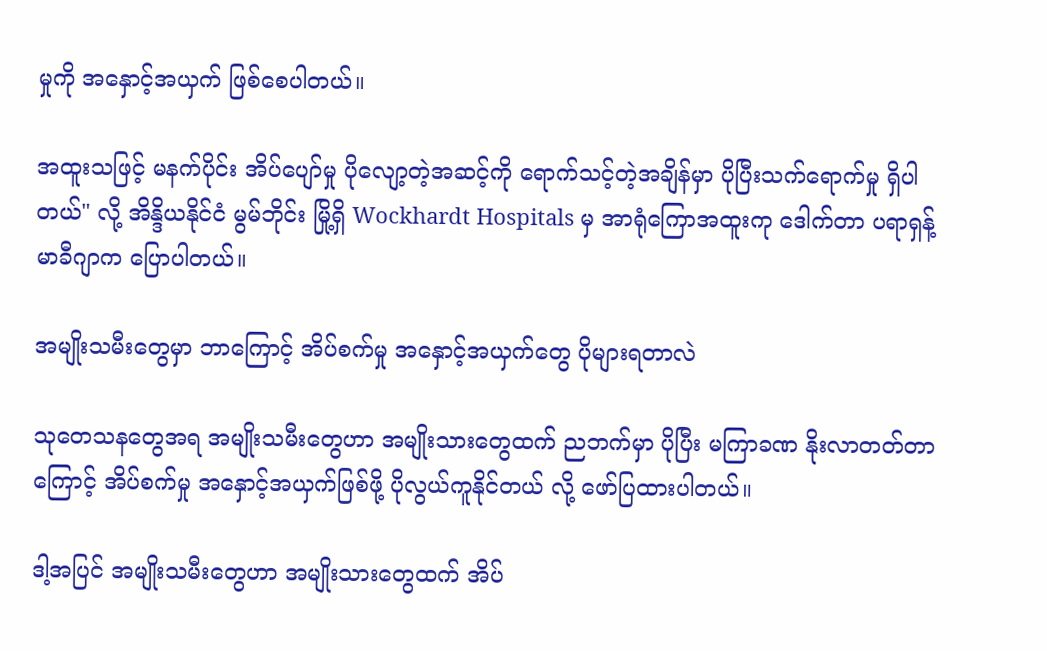မှုကို အနှောင့်အယှက် ဖြစ်စေပါတယ်။

အထူးသဖြင့် မနက်ပိုင်း အိပ်ပျော်မှု ပိုလျော့တဲ့အဆင့်ကို ရောက်သင့်တဲ့အချိန်မှာ ပိုပြီးသက်ရောက်မှု ရှိပါတယ်" လို့ အိန္ဒိယနိုင်ငံ မွမ်ဘိုင်း မြို့ရှိ Wockhardt Hospitals မှ အာရုံကြောအထူးကု ဒေါက်တာ ပရာရှန့် မာခီဂျာက ပြောပါတယ်။

အမျိုးသမီးတွေမှာ ဘာကြောင့် အိပ်စက်မှု အနှောင့်အယှက်တွေ ပိုများရတာလဲ

သုတေသနတွေအရ အမျိုးသမီးတွေဟာ အမျိုးသားတွေထက် ညဘက်မှာ ပိုပြီး မကြာခဏ နိုးလာတတ်တာကြောင့် အိပ်စက်မှု အနှောင့်အယှက်ဖြစ်ဖို့ ပိုလွယ်ကူနိုင်တယ် လို့ ဖော်ပြထားပါတယ်။

ဒါ့အပြင် အမျိုးသမီးတွေဟာ အမျိုးသားတွေထက် အိပ်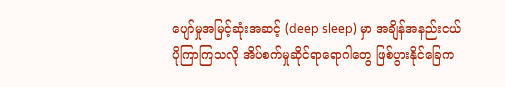ပျော်မှုအမြင့်ဆုံးအဆင့် (deep sleep) မှာ အချိန်အနည်းငယ် ပိုကြာကြသလို အိပ်စက်မှုဆိုင်ရာရောဂါတွေ ဖြစ်ပွားနိုင်ခြေက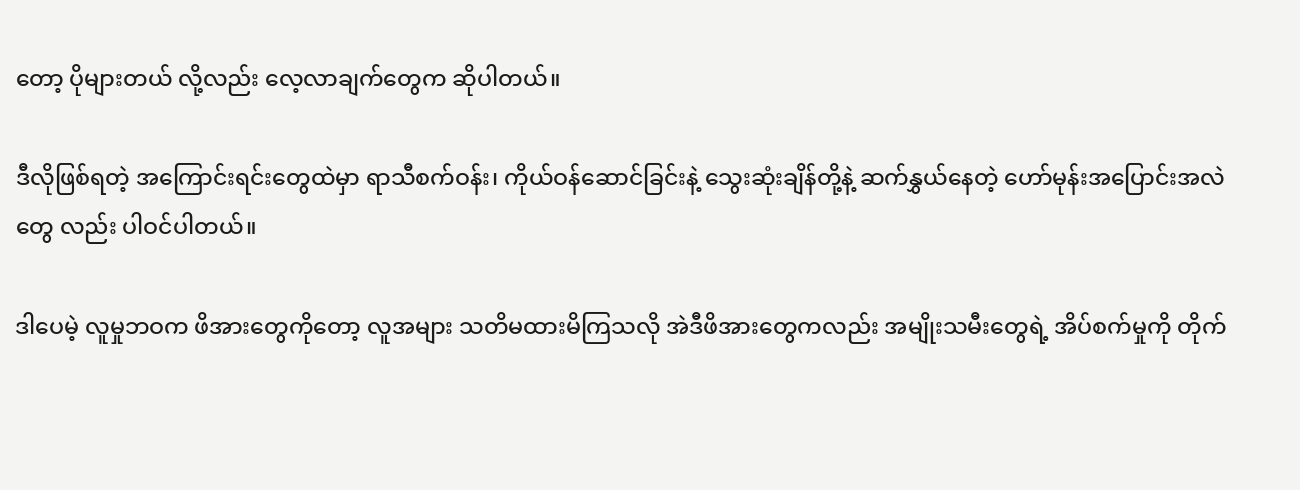တော့ ပိုများတယ် လို့လည်း လေ့လာချက်တွေက ဆိုပါတယ်။

ဒီလိုဖြစ်ရတဲ့ အကြောင်းရင်းတွေထဲမှာ ရာသီစက်ဝန်း၊ ကိုယ်ဝန်ဆောင်ခြင်းနဲ့ သွေးဆုံးချိန်တို့နဲ့ ဆက်နွှယ်နေတဲ့ ဟော်မုန်းအပြောင်းအလဲတွေ လည်း ပါဝင်ပါတယ်။

ဒါပေမဲ့ လူမှုဘဝက ဖိအားတွေကိုတော့ လူအများ သတိမထားမိကြသလို အဲဒီဖိအားတွေကလည်း အမျိုးသမီးတွေရဲ့ အိပ်စက်မှုကို တိုက်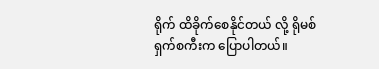ရိုက် ထိခိုက်စေနိုင်တယ် လို့ ရိုမစ်ရှက်စကီးက ပြောပါတယ်။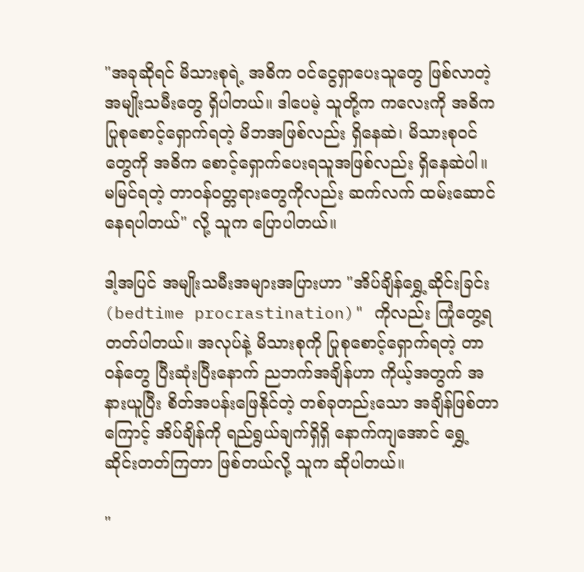"အခုဆိုရင် မိသားစုရဲ့ အဓိက ဝင်ငွေရှာပေးသူတွေ ဖြစ်လာတဲ့ အမျိုးသမီးတွေ ရှိပါတယ်။ ဒါပေမဲ့ သူတို့က ကလေးကို အဓိက ပြုစုစောင့်ရှောက်ရတဲ့ မိဘအဖြစ်လည်း ရှိနေဆဲ၊ မိသားစုဝင်တွေကို အဓိက စောင့်ရှောက်ပေးရသူအဖြစ်လည်း ရှိနေဆဲပါ။ မမြင်ရတဲ့ တာဝန်ဝတ္တရားတွေကိုလည်း ဆက်လက် ထမ်းဆောင်နေရပါတယ်" လို့ သူက ပြောပါတယ်။

ဒါ့အပြင် အမျိုးသမီးအများအပြားဟာ "အိပ်ချိန်ရွှေ့ဆိုင်းခြင်း (bedtime procrastination)" ကိုလည်း ကြုံတွေ့ရတတ်ပါတယ်။ အလုပ်နဲ့ မိသားစုကို ပြုစုစောင့်ရှောက်ရတဲ့ တာဝန်တွေ ပြီးဆုံးပြီးနောက် ညဘက်အချိန်ဟာ ကိုယ့်အတွက် အနားယူပြီး စိတ်အပန်းဖြေနိုင်တဲ့ တစ်ခုတည်းသော အချိန်ဖြစ်တာကြောင့် အိပ်ချိန်ကို ရည်ရွယ်ချက်ရှိရှိ နောက်ကျအောင် ရွှေ့ဆိုင်းတတ်ကြတာ ဖြစ်တယ်လို့ သူက ဆိုပါတယ်။

"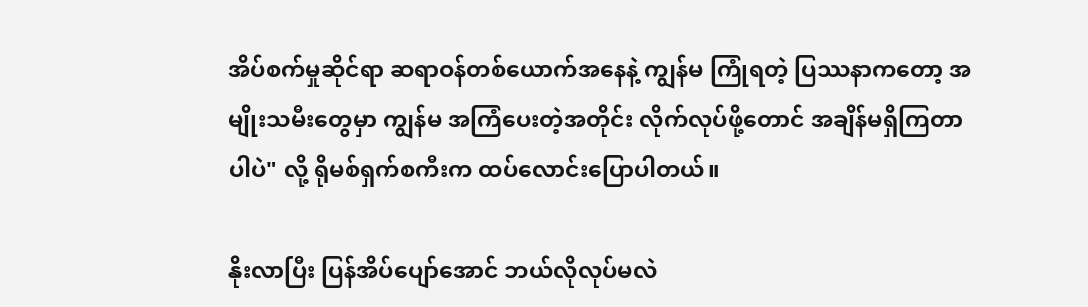အိပ်စက်မှုဆိုင်ရာ ဆရာဝန်တစ်ယောက်အနေနဲ့ ကျွန်မ ကြုံရတဲ့ ပြဿနာကတော့ အမျိုးသမီးတွေမှာ ကျွန်မ အကြံပေးတဲ့အတိုင်း လိုက်လုပ်ဖို့တောင် အချိန်မရှိကြတာပါပဲ" လို့ ရိုမစ်ရှက်စကီးက ထပ်လောင်းပြောပါတယ်။

နိုးလာပြီး ပြန်အိပ်ပျော်အောင် ဘယ်လိုလုပ်မလဲ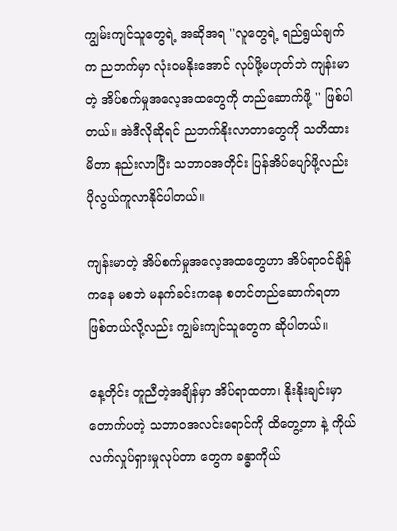ကျွမ်းကျင်သူတွေရဲ့ အဆိုအရ ''လူတွေရဲ့ ရည်ရွယ်ချက်က ညဘက်မှာ လုံးဝမနိုးအောင် လုပ်ဖို့မဟုတ်ဘဲ ကျန်းမာတဲ့ အိပ်စက်မှုအလေ့အထတွေကို တည်ဆောက်ဖို့ '' ဖြစ်ပါတယ်။ အဲဒီလိုဆိုရင် ညဘက်နိုးလာတာတွေကို သတိထားမိတာ နည်းလာပြီး သဘာဝအတိုင်း ပြန်အိပ်ပျော်ဖို့လည်း ပိုလွယ်ကူလာနိုင်ပါတယ်။

ကျန်းမာတဲ့ အိပ်စက်မှုအလေ့အထတွေဟာ အိပ်ရာဝင်ချိန်ကနေ မစဘဲ မနက်ခင်းကနေ စတင်တည်ဆောက်ရတာ ဖြစ်တယ်လို့လည်း ကျွမ်းကျင်သူတွေက ဆိုပါတယ်။

နေ့တိုင်း တူညီတဲ့အချိန်မှာ အိပ်ရာထတာ၊ နိုးနိုးချင်းမှာ တောက်ပတဲ့ သဘာဝအလင်းရောင်ကို ထိတွေ့တာ နဲ့ ကိုယ်လက်လှုပ်ရှားမှုလုပ်တာ တွေက ခန္ဓာကိုယ်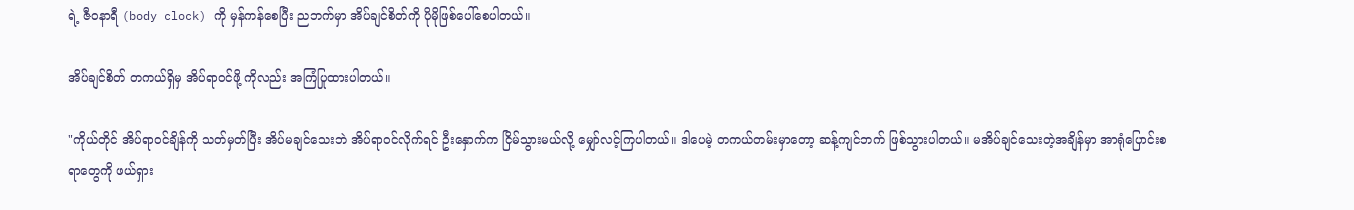ရဲ့ ဇီဝနာရီ (body clock) ကို မှန်ကန်စေပြီး ညဘက်မှာ အိပ်ချင်စိတ်ကို ပိုမိုဖြစ်ပေါ်စေပါတယ်။

အိပ်ချင်စိတ် တကယ်ရှိမှ အိပ်ရာဝင်ဖို့ ကိုလည်း အကြံပြုထားပါတယ်။

"ကိုယ်တိုင် အိပ်ရာဝင်ချိန်ကို သတ်မှတ်ပြီး အိပ်မချင်သေးဘဲ အိပ်ရာဝင်လိုက်ရင် ဦးနှောက်က ငြိမ်သွားမယ်လို့ မျှော်လင့်ကြပါတယ်။ ဒါပေမဲ့ တကယ်တမ်းမှာတော့ ဆန့်ကျင်ဘက် ဖြစ်သွားပါတယ်။ မအိပ်ချင်သေးတဲ့အချိန်မှာ အာရုံပြောင်းစရာတွေကို ဖယ်ရှား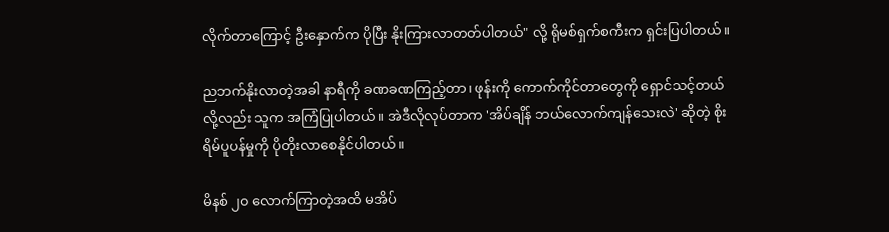လိုက်တာကြောင့် ဦးနှောက်က ပိုပြီး နိုးကြားလာတတ်ပါတယ်" လို့ ရိုမစ်ရှက်စကီးက ရှင်းပြပါတယ်။

ညဘက်နိုးလာတဲ့အခါ နာရီကို ခဏခဏကြည့်တာ၊ ဖုန်းကို ကောက်ကိုင်တာတွေကို ရှောင်သင့်တယ် လို့လည်း သူက အကြံပြုပါတယ်။ အဲဒီလိုလုပ်တာက 'အိပ်ချိန် ဘယ်လောက်ကျန်သေးလဲ' ဆိုတဲ့ စိုးရိမ်ပူပန်မှုကို ပိုတိုးလာစေနိုင်ပါတယ်။

မိနစ် ၂၀ လောက်ကြာတဲ့အထိ မအိပ်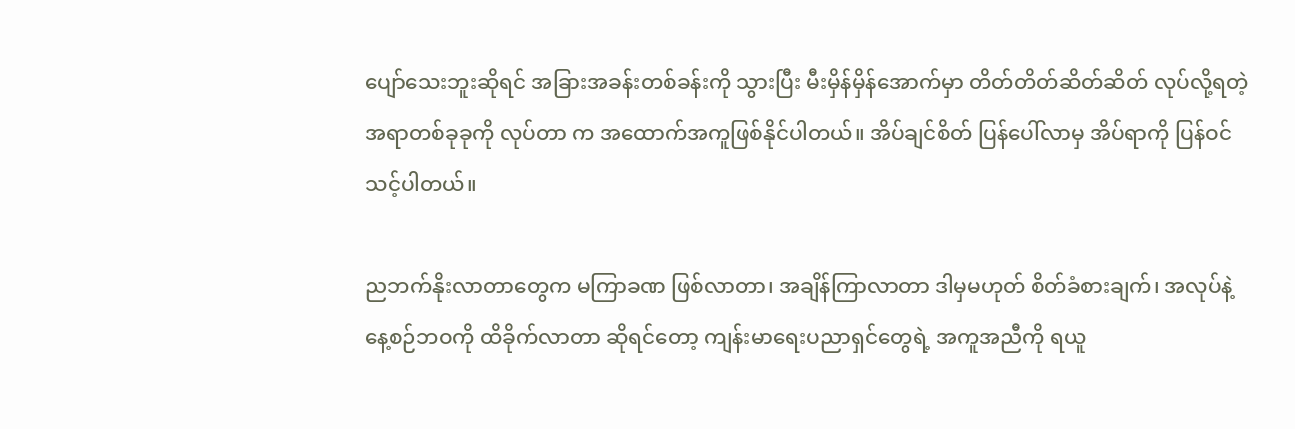ပျော်သေးဘူးဆိုရင် အခြားအခန်းတစ်ခန်းကို သွားပြီး မီးမှိန်မှိန်အောက်မှာ တိတ်တိတ်ဆိတ်ဆိတ် လုပ်လို့ရတဲ့ အရာတစ်ခုခုကို လုပ်တာ က အထောက်အကူဖြစ်နိုင်ပါတယ်။ အိပ်ချင်စိတ် ပြန်ပေါ်လာမှ အိပ်ရာကို ပြန်ဝင်သင့်ပါတယ်။

ညဘက်နိုးလာတာတွေက မကြာခဏ ဖြစ်လာတာ၊ အချိန်ကြာလာတာ ဒါမှမဟုတ် စိတ်ခံစားချက်၊ အလုပ်နဲ့ နေ့စဉ်ဘဝကို ထိခိုက်လာတာ ဆိုရင်တော့ ကျန်းမာရေးပညာရှင်တွေရဲ့ အကူအညီကို ရယူ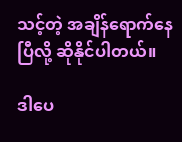သင့်တဲ့ အချိန်ရောက်နေပြီလို့ ဆိုနိုင်ပါတယ်။

ဒါပေ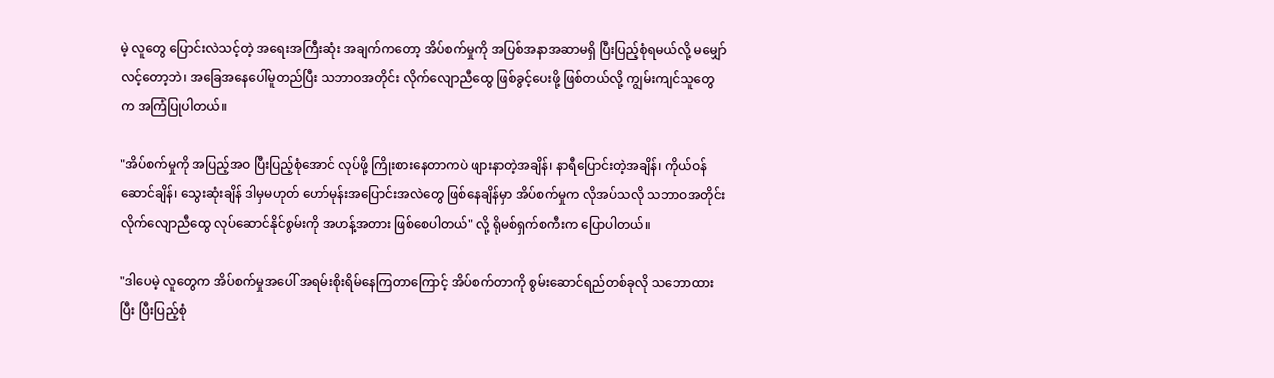မဲ့ လူတွေ ပြောင်းလဲသင့်တဲ့ အရေးအကြီးဆုံး အချက်ကတော့ အိပ်စက်မှုကို အပြစ်အနာအဆာမရှိ ပြီးပြည့်စုံရမယ်လို့ မမျှော်လင့်တော့ဘဲ၊ အခြေအနေပေါ်မူတည်ပြီး သဘာဝအတိုင်း လိုက်လျောညီထွေ ဖြစ်ခွင့်ပေးဖို့ ဖြစ်တယ်လို့ ကျွမ်းကျင်သူတွေက အကြံပြုပါတယ်။

"အိပ်စက်မှုကို အပြည့်အဝ ပြီးပြည့်စုံအောင် လုပ်ဖို့ ကြိုးစားနေတာကပဲ ဖျားနာတဲ့အချိန်၊ နာရီပြောင်းတဲ့အချိန်၊ ကိုယ်ဝန်ဆောင်ချိန်၊ သွေးဆုံးချိန် ဒါမှမဟုတ် ဟော်မုန်းအပြောင်းအလဲတွေ ဖြစ်နေချိန်မှာ အိပ်စက်မှုက လိုအပ်သလို သဘာဝအတိုင်း လိုက်လျောညီထွေ လုပ်ဆောင်နိုင်စွမ်းကို အဟန့်အတား ဖြစ်စေပါတယ်" လို့ ရိုမစ်ရှက်စကီးက ပြောပါတယ်။

"ဒါပေမဲ့ လူတွေက အိပ်စက်မှုအပေါ် အရမ်းစိုးရိမ်နေကြတာကြောင့် အိပ်စက်တာကို စွမ်းဆောင်ရည်တစ်ခုလို သဘောထားပြီး ပြီးပြည့်စုံ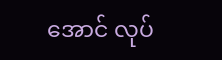အောင် လုပ်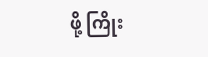ဖို့ ကြိုး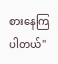စားနေကြပါတယ်"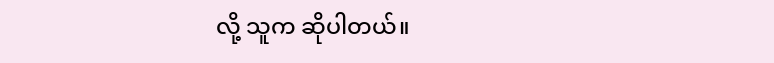လို့ သူက ဆိုပါတယ်။